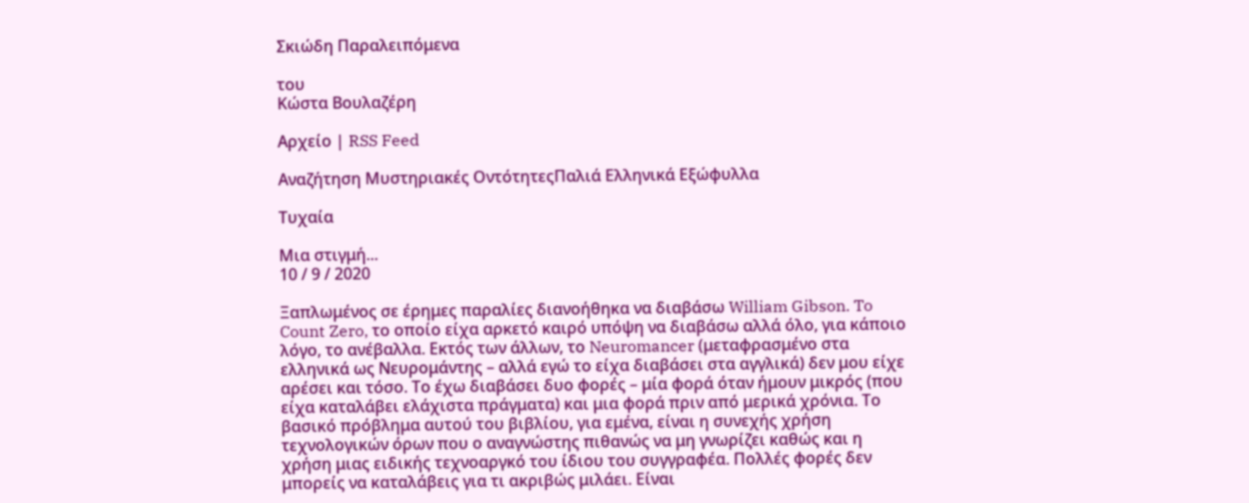Σκιώδη Παραλειπόμενα

του
Κώστα Βουλαζέρη

Αρχείο | RSS Feed

Αναζήτηση Μυστηριακές ΟντότητεςΠαλιά Ελληνικά Εξώφυλλα

Τυχαία

Μια στιγμή...
10 / 9 / 2020

Ξαπλωμένος σε έρημες παραλίες διανοήθηκα να διαβάσω William Gibson. To Count Zero, το οποίο είχα αρκετό καιρό υπόψη να διαβάσω αλλά όλο, για κάποιο λόγο, το ανέβαλλα. Εκτός των άλλων, το Neuromancer (μεταφρασμένο στα ελληνικά ως Νευρομάντης – αλλά εγώ το είχα διαβάσει στα αγγλικά) δεν μου είχε αρέσει και τόσο. Το έχω διαβάσει δυο φορές – μία φορά όταν ήμουν μικρός (που είχα καταλάβει ελάχιστα πράγματα) και μια φορά πριν από μερικά χρόνια. Το βασικό πρόβλημα αυτού του βιβλίου, για εμένα, είναι η συνεχής χρήση τεχνολογικών όρων που ο αναγνώστης πιθανώς να μη γνωρίζει καθώς και η χρήση μιας ειδικής τεχνοαργκό του ίδιου του συγγραφέα. Πολλές φορές δεν μπορείς να καταλάβεις για τι ακριβώς μιλάει. Είναι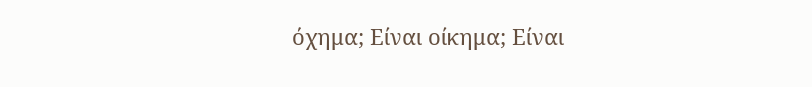όχημα; Είναι οίκημα; Είναι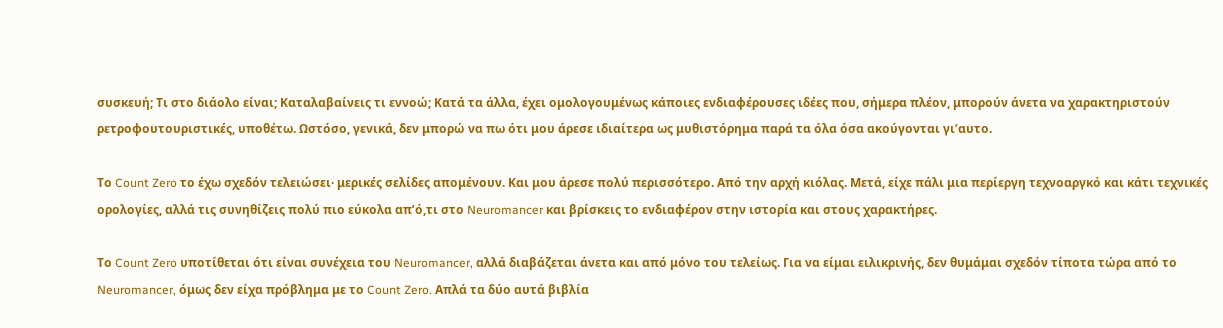συσκευή; Τι στο διάολο είναι; Καταλαβαίνεις τι εννοώ; Κατά τα άλλα, έχει ομολογουμένως κάποιες ενδιαφέρουσες ιδέες που, σήμερα πλέον, μπορούν άνετα να χαρακτηριστούν ρετροφουτουριστικές, υποθέτω. Ωστόσο, γενικά, δεν μπορώ να πω ότι μου άρεσε ιδιαίτερα ως μυθιστόρημα παρά τα όλα όσα ακούγονται γι’αυτο.

Το Count Zero το έχω σχεδόν τελειώσει· μερικές σελίδες απομένουν. Και μου άρεσε πολύ περισσότερο. Από την αρχή κιόλας. Μετά, είχε πάλι μια περίεργη τεχνοαργκό και κάτι τεχνικές ορολογίες, αλλά τις συνηθίζεις πολύ πιο εύκολα απ’ό,τι στο Neuromancer και βρίσκεις το ενδιαφέρον στην ιστορία και στους χαρακτήρες.

Το Count Zero υποτίθεται ότι είναι συνέχεια του Neuromancer, αλλά διαβάζεται άνετα και από μόνο του τελείως. Για να είμαι ειλικρινής, δεν θυμάμαι σχεδόν τίποτα τώρα από το Neuromancer, όμως δεν είχα πρόβλημα με το Count Zero. Απλά τα δύο αυτά βιβλία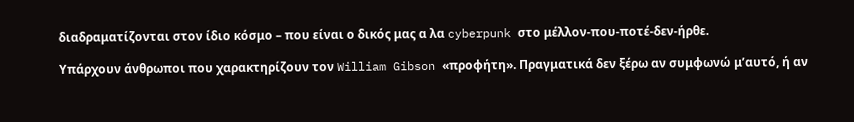διαδραματίζονται στον ίδιο κόσμο – που είναι ο δικός μας α λα cyberpunk στο μέλλον-που-ποτέ-δεν-ήρθε.

Υπάρχουν άνθρωποι που χαρακτηρίζουν τον William Gibson «προφήτη». Πραγματικά δεν ξέρω αν συμφωνώ μ’αυτό, ή αν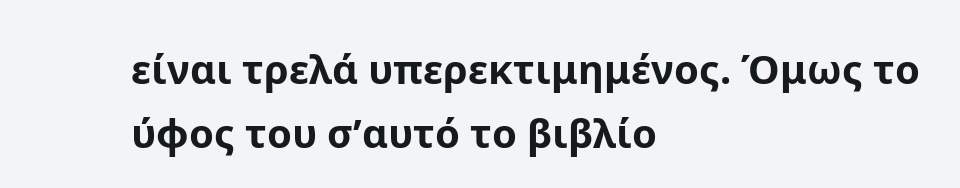είναι τρελά υπερεκτιμημένος. Όμως το ύφος του σ’αυτό το βιβλίο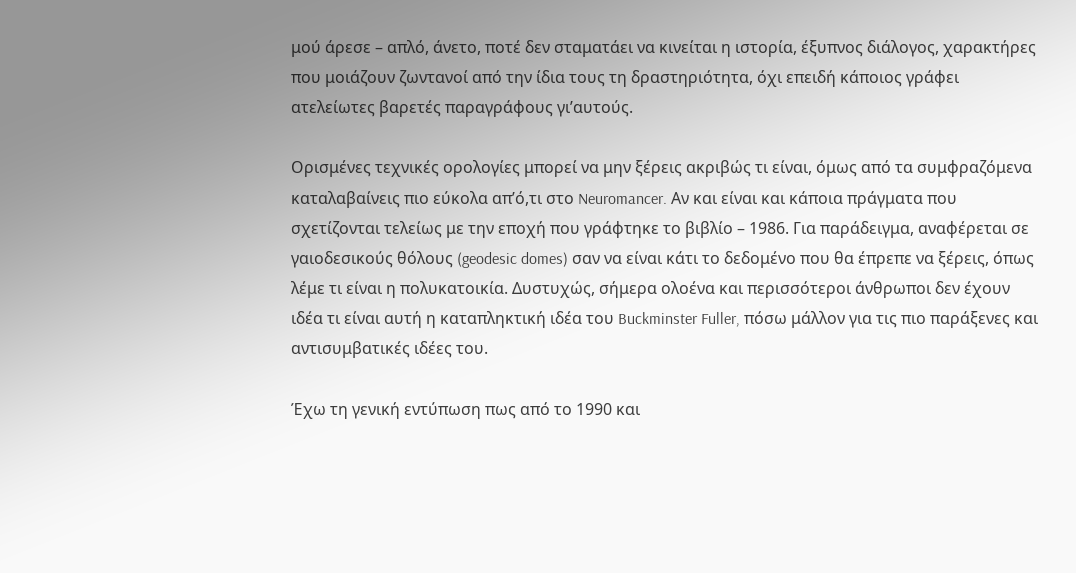μού άρεσε – απλό, άνετο, ποτέ δεν σταματάει να κινείται η ιστορία, έξυπνος διάλογος, χαρακτήρες που μοιάζουν ζωντανοί από την ίδια τους τη δραστηριότητα, όχι επειδή κάποιος γράφει ατελείωτες βαρετές παραγράφους γι’αυτούς.

Ορισμένες τεχνικές ορολογίες μπορεί να μην ξέρεις ακριβώς τι είναι, όμως από τα συμφραζόμενα καταλαβαίνεις πιο εύκολα απ’ό,τι στο Neuromancer. Αν και είναι και κάποια πράγματα που σχετίζονται τελείως με την εποχή που γράφτηκε το βιβλίο – 1986. Για παράδειγμα, αναφέρεται σε γαιοδεσικούς θόλους (geodesic domes) σαν να είναι κάτι το δεδομένο που θα έπρεπε να ξέρεις, όπως λέμε τι είναι η πολυκατοικία. Δυστυχώς, σήμερα ολοένα και περισσότεροι άνθρωποι δεν έχουν ιδέα τι είναι αυτή η καταπληκτική ιδέα του Buckminster Fuller, πόσω μάλλον για τις πιο παράξενες και αντισυμβατικές ιδέες του.

Έχω τη γενική εντύπωση πως από το 1990 και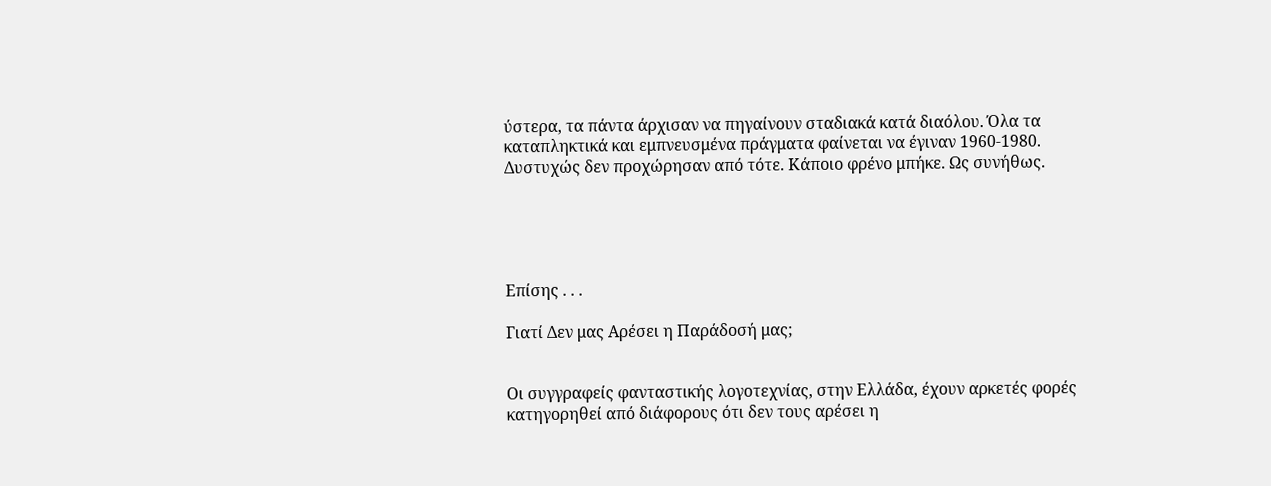ύστερα, τα πάντα άρχισαν να πηγαίνουν σταδιακά κατά διαόλου. Όλα τα καταπληκτικά και εμπνευσμένα πράγματα φαίνεται να έγιναν 1960-1980. Δυστυχώς δεν προχώρησαν από τότε. Κάποιο φρένο μπήκε. Ως συνήθως.





Επίσης . . .

Γιατί Δεν μας Αρέσει η Παράδοσή μας;


Οι συγγραφείς φανταστικής λογοτεχνίας, στην Ελλάδα, έχουν αρκετές φορές κατηγορηθεί από διάφορους ότι δεν τους αρέσει η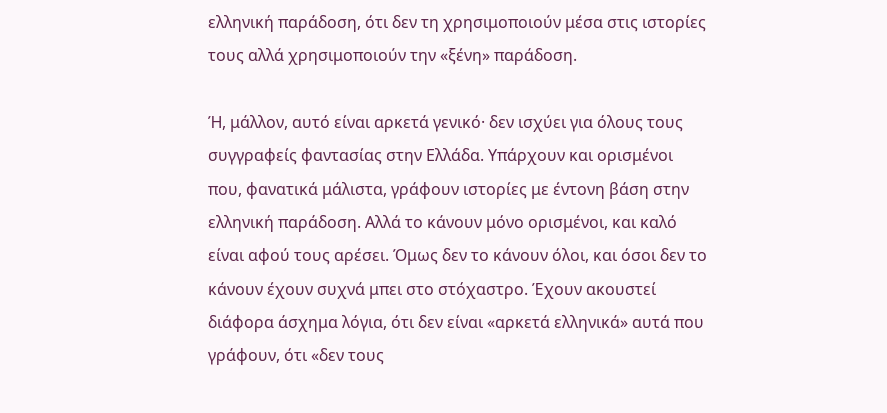ελληνική παράδοση, ότι δεν τη χρησιμοποιούν μέσα στις ιστορίες τους αλλά χρησιμοποιούν την «ξένη» παράδοση.

Ή, μάλλον, αυτό είναι αρκετά γενικό· δεν ισχύει για όλους τους συγγραφείς φαντασίας στην Ελλάδα. Υπάρχουν και ορισμένοι που, φανατικά μάλιστα, γράφουν ιστορίες με έντονη βάση στην ελληνική παράδοση. Αλλά το κάνουν μόνο ορισμένοι, και καλό είναι αφού τους αρέσει. Όμως δεν το κάνουν όλοι, και όσοι δεν το κάνουν έχουν συχνά μπει στο στόχαστρο. Έχουν ακουστεί διάφορα άσχημα λόγια, ότι δεν είναι «αρκετά ελληνικά» αυτά που γράφουν, ότι «δεν τους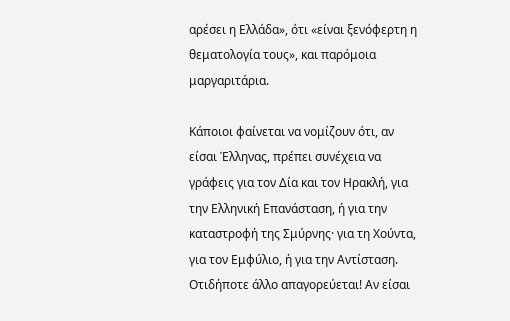αρέσει η Ελλάδα», ότι «είναι ξενόφερτη η θεματολογία τους», και παρόμοια μαργαριτάρια.

Κάποιοι φαίνεται να νομίζουν ότι, αν είσαι Έλληνας, πρέπει συνέχεια να γράφεις για τον Δία και τον Ηρακλή, για την Ελληνική Επανάσταση, ή για την καταστροφή της Σμύρνης· για τη Χούντα, για τον Εμφύλιο, ή για την Αντίσταση. Οτιδήποτε άλλο απαγορεύεται! Αν είσαι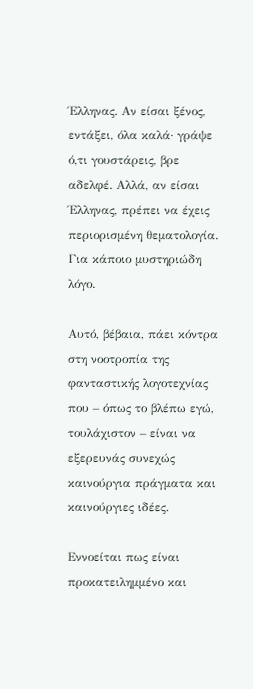Έλληνας. Αν είσαι ξένος, εντάξει, όλα καλά· γράψε ό,τι γουστάρεις, βρε αδελφέ. Αλλά, αν είσαι Έλληνας, πρέπει να έχεις περιορισμένη θεματολογία. Για κάποιο μυστηριώδη λόγο.

Αυτό, βέβαια, πάει κόντρα στη νοοτροπία της φανταστικής λογοτεχνίας που – όπως το βλέπω εγώ, τουλάχιστον – είναι να εξερευνάς συνεχώς καινούργια πράγματα και καινούργιες ιδέες.

Εννοείται πως είναι προκατειλημμένο και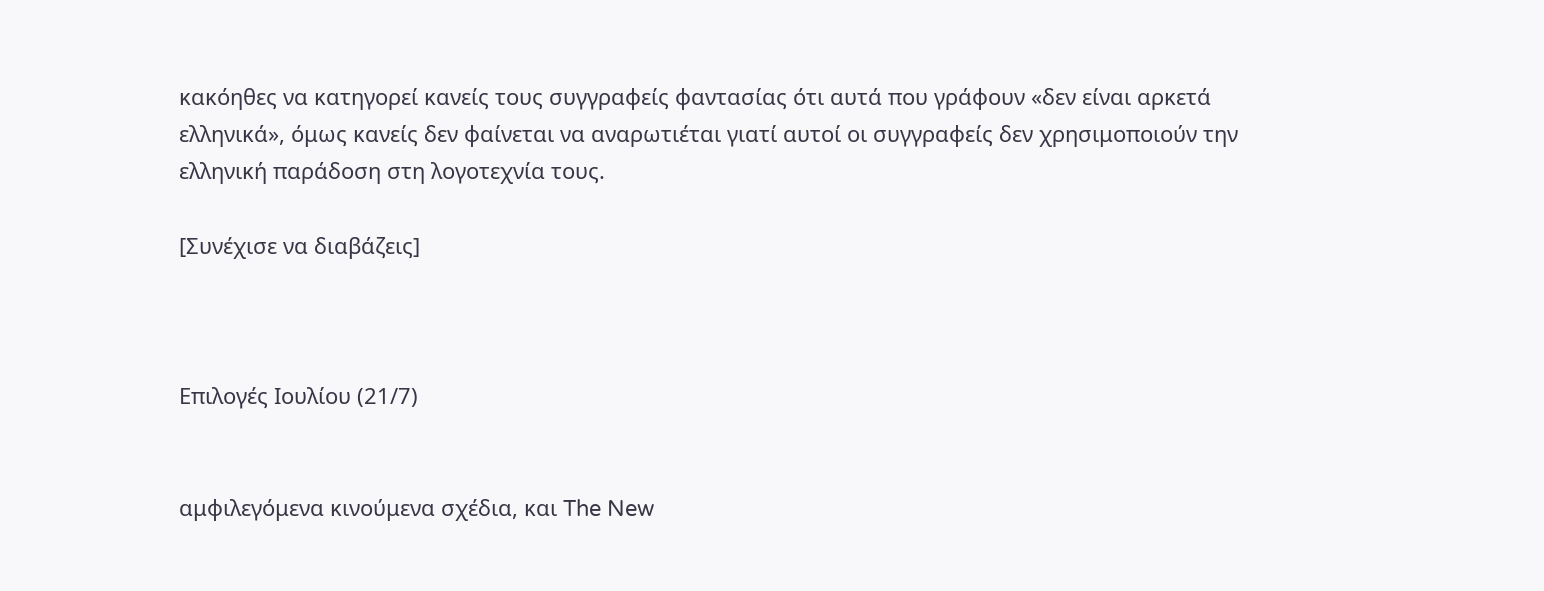κακόηθες να κατηγορεί κανείς τους συγγραφείς φαντασίας ότι αυτά που γράφουν «δεν είναι αρκετά ελληνικά», όμως κανείς δεν φαίνεται να αναρωτιέται γιατί αυτοί οι συγγραφείς δεν χρησιμοποιούν την ελληνική παράδοση στη λογοτεχνία τους.

[Συνέχισε να διαβάζεις]



Επιλογές Ιουλίου (21/7)


αμφιλεγόμενα κινούμενα σχέδια, και The New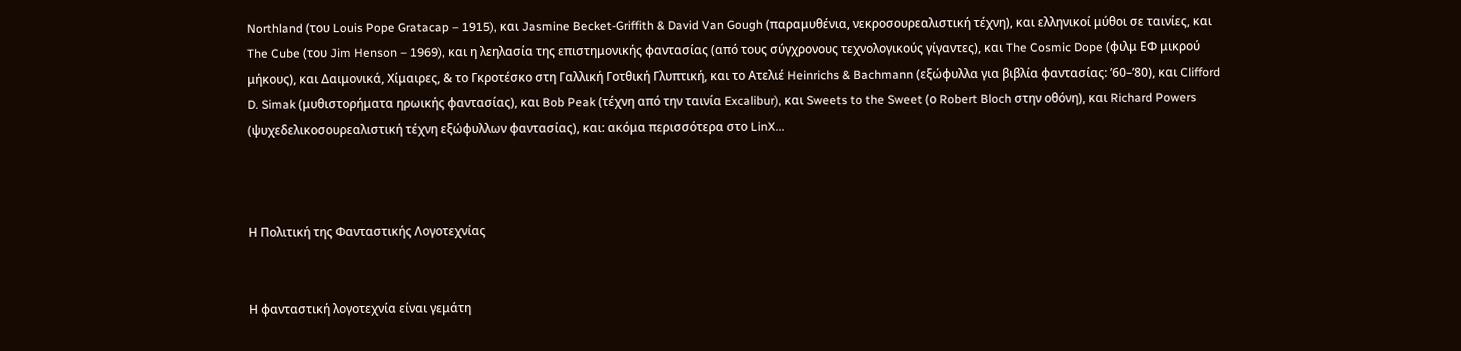Northland (του Louis Pope Gratacap – 1915), και Jasmine Becket-Griffith & David Van Gough (παραμυθένια, νεκροσουρεαλιστική τέχνη), και ελληνικοί μύθοι σε ταινίες, και The Cube (του Jim Henson – 1969), και η λεηλασία της επιστημονικής φαντασίας (από τους σύγχρονους τεχνολογικούς γίγαντες), και The Cosmic Dope (φιλμ ΕΦ μικρού μήκους), και Δαιμονικά, Χίμαιρες, & το Γκροτέσκο στη Γαλλική Γοτθική Γλυπτική, και το Ατελιέ Heinrichs & Bachmann (εξώφυλλα για βιβλία φαντασίας: ’60–’80), και Clifford D. Simak (μυθιστορήματα ηρωικής φαντασίας), και Bob Peak (τέχνη από την ταινία Excalibur), και Sweets to the Sweet (ο Robert Bloch στην οθόνη), και Richard Powers (ψυχεδελικοσουρεαλιστική τέχνη εξώφυλλων φαντασίας), και: ακόμα περισσότερα στο LinX...



Η Πολιτική της Φανταστικής Λογοτεχνίας


Η φανταστική λογοτεχνία είναι γεμάτη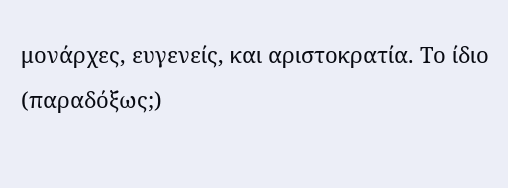μονάρχες, ευγενείς, και αριστοκρατία. Το ίδιο (παραδόξως;)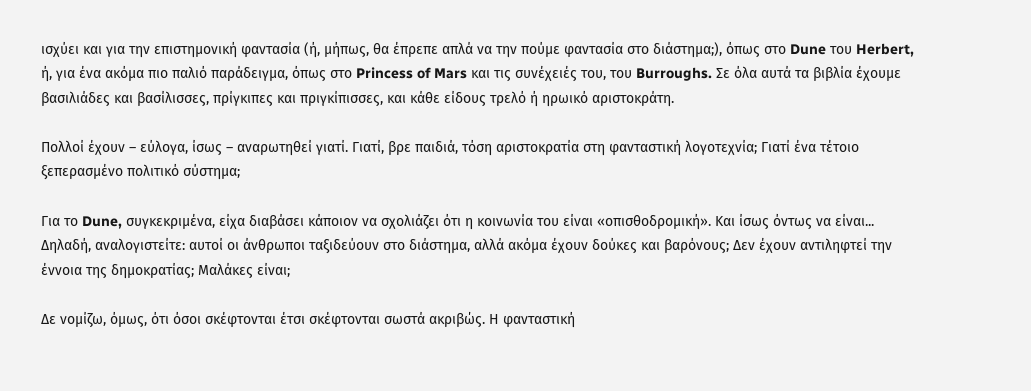ισχύει και για την επιστημονική φαντασία (ή, μήπως, θα έπρεπε απλά να την πούμε φαντασία στο διάστημα;), όπως στο Dune του Herbert, ή, για ένα ακόμα πιο παλιό παράδειγμα, όπως στο Princess of Mars και τις συνέχειές του, του Burroughs. Σε όλα αυτά τα βιβλία έχουμε βασιλιάδες και βασίλισσες, πρίγκιπες και πριγκίπισσες, και κάθε είδους τρελό ή ηρωικό αριστοκράτη.

Πολλοί έχουν – εύλογα, ίσως – αναρωτηθεί γιατί. Γιατί, βρε παιδιά, τόση αριστοκρατία στη φανταστική λογοτεχνία; Γιατί ένα τέτοιο ξεπερασμένο πολιτικό σύστημα;

Για το Dune, συγκεκριμένα, είχα διαβάσει κάποιον να σχολιάζει ότι η κοινωνία του είναι «οπισθοδρομική». Και ίσως όντως να είναι... Δηλαδή, αναλογιστείτε: αυτοί οι άνθρωποι ταξιδεύουν στο διάστημα, αλλά ακόμα έχουν δούκες και βαρόνους; Δεν έχουν αντιληφτεί την έννοια της δημοκρατίας; Μαλάκες είναι;

Δε νομίζω, όμως, ότι όσοι σκέφτονται έτσι σκέφτονται σωστά ακριβώς. Η φανταστική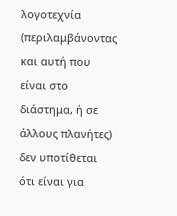λογοτεχνία (περιλαμβάνοντας και αυτή που είναι στο διάστημα, ή σε άλλους πλανήτες) δεν υποτίθεται ότι είναι για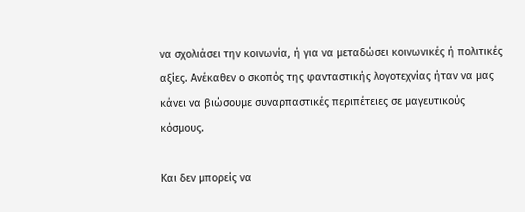να σχολιάσει την κοινωνία, ή για να μεταδώσει κοινωνικές ή πολιτικές αξίες. Ανέκαθεν ο σκοπός της φανταστικής λογοτεχνίας ήταν να μας κάνει να βιώσουμε συναρπαστικές περιπέτειες σε μαγευτικούς κόσμους.

Και δεν μπορείς να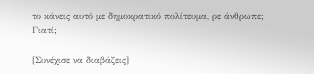το κάνεις αυτό με δημοκρατικό πολίτευμα, ρε άνθρωπε; Γιατί;

[Συνέχισε να διαβάζεις]